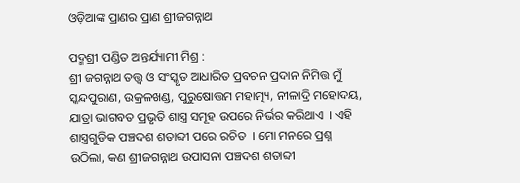ଓଡ଼ିଆଙ୍କ ପ୍ରାଣର ପ୍ରାଣ ଶ୍ରୀଜଗନ୍ନାଥ

ପଦ୍ମଶ୍ରୀ ପଣ୍ଡିତ ଅନ୍ତର୍ଯ୍ୟାମୀ ମିଶ୍ର :
ଶ୍ରୀ ଜଗନ୍ନାଥ ତତ୍ତ୍ୱ ଓ ସଂସ୍କୃତ ଆଧାରିତ ପ୍ରବଚନ ପ୍ରଦାନ ନିମିତ୍ତ ମୁଁ ସ୍କନ୍ଦପୁରାଣ, ଉକ୍ରଳଖଣ୍ଡ, ପୁରୁଷୋତ୍ତମ ମହାତ୍ମ୍ୟ, ନୀଳାଦ୍ରି ମହୋଦୟ, ଯାତ୍ରା ଭାଗବତ ପ୍ରଭୃତି ଶାସ୍ତ୍ର ସମୂହ ଉପରେ ନିର୍ଭର କରିଥାଏ  । ଏହି ଶାସ୍ତ୍ରଗୁଡିକ ପଞ୍ଚଦଶ ଶତାବ୍ଦୀ ପରେ ରଚିତ  । ମୋ ମନରେ ପ୍ରଶ୍ନ ଉଠିଲା, କଣ ଶ୍ରୀଜଗନ୍ନାଥ ଉପାସନା ପଞ୍ଚଦଶ ଶତାବ୍ଦୀ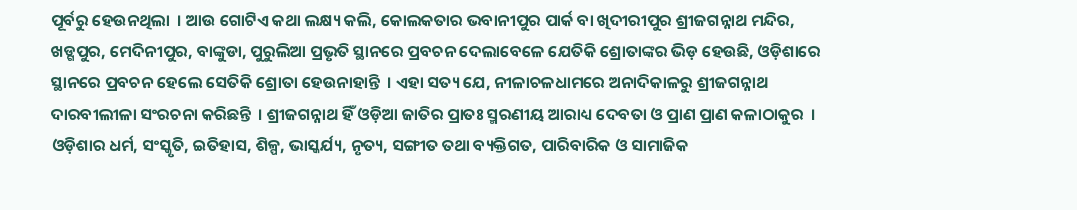ପୂର୍ବରୁ ହେଉନଥିଲା  । ଆଉ ଗୋଟିଏ କଥା ଲକ୍ଷ୍ୟ କଲି, କୋଲକତାର ଭବାନୀପୁର ପାର୍କ ବା ଖିଦୀରୀପୁର ଶ୍ରୀଜଗନ୍ନାଥ ମନ୍ଦିର, ଖଡ୍ଗପୁର, ମେଦିନୀପୁର, ବାଙ୍କୁଡା, ପୁରୁଲିଆ ପ୍ରଭୃତି ସ୍ଥାନରେ ପ୍ରବଚନ ଦେଲାବେଳେ ଯେତିକି ଶ୍ରୋତାଙ୍କର ଭିଡ଼ ହେଉଛି, ଓଡ଼ିଶାରେ ସ୍ଥାନରେ ପ୍ରବଚନ ହେଲେ ସେତିକି ଶ୍ରୋତା ହେଉନାହାନ୍ତି  । ଏହା ସତ୍ୟ ଯେ, ନୀଳାଚଳଧାମରେ ଅନାଦିକାଳରୁ ଶ୍ରୀଜଗନ୍ନାଥ ଦାରବୀଲୀଳା ସଂରଚନା କରିଛନ୍ତି  । ଶ୍ରୀଜଗନ୍ନାଥ ହିଁ ଓଡ଼ିଆ ଜାତିର ପ୍ରାତଃ ସ୍ମରଣୀୟ ଆରାଧ୍ୟ ଦେବତା ଓ ପ୍ରାଣ ପ୍ରାଣ କଳାଠାକୁର  । ଓଡ଼ିଶାର ଧର୍ମ, ସଂସ୍କୃତି, ଇତିହାସ, ଶିଳ୍ପ, ଭାସ୍କର୍ଯ୍ୟ, ନୃତ୍ୟ, ସଙ୍ଗୀତ ତଥା ବ୍ୟକ୍ତିଗତ, ପାରିବାରିକ ଓ ସାମାଜିକ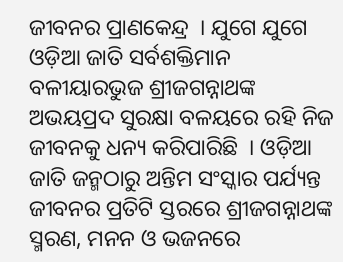ଜୀବନର ପ୍ରାଣକେନ୍ଦ୍ର  । ଯୁଗେ ଯୁଗେ ଓଡ଼ିଆ ଜାତି ସର୍ବଶକ୍ତିମାନ ବଳୀୟାରଭୁଜ ଶ୍ରୀଜଗନ୍ନାଥଙ୍କ ଅଭୟପ୍ରଦ ସୁରକ୍ଷା ବଳୟରେ ରହି ନିଜ ଜୀବନକୁ ଧନ୍ୟ କରିପାରିଛି  । ଓଡ଼ିଆ ଜାତି ଜନ୍ମଠାରୁ ଅନ୍ତିମ ସଂସ୍କାର ପର୍ଯ୍ୟନ୍ତ ଜୀବନର ପ୍ରତିଟି ସ୍ତରରେ ଶ୍ରୀଜଗନ୍ନାଥଙ୍କ ସ୍ମରଣ, ମନନ ଓ ଭଜନରେ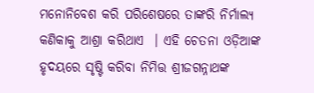ମନୋନିବେଶ କରି ପରିଶେଷରେ ତାଙ୍କରି ନିର୍ମାଲ୍ୟ କଣିକାକୁ ଆଶ୍ରା କରିଥାଏ  । ଏହି ଚେତନା ଓଡ଼ିଆଙ୍କ ହୃଦୟରେ ସୃଷ୍ଟି କରିବା ନିମିତ୍ତ ଶ୍ରୀଜଗନ୍ନାଥଙ୍କ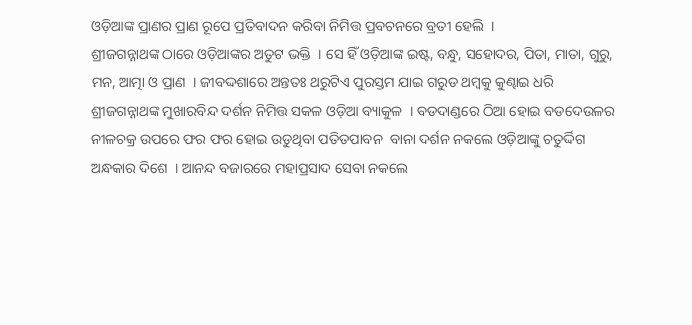ଓଡ଼ିଆଙ୍କ ପ୍ରାଣର ପ୍ରାଣ ରୂପେ ପ୍ରତିବାଦନ କରିବା ନିମିତ୍ତ ପ୍ରବଚନରେ ବ୍ରତୀ ହେଲି  ।
ଶ୍ରୀଜଗନ୍ନାଥଙ୍କ ଠାରେ ଓଡ଼ିଆଙ୍କର ଅତୁଟ ଭକ୍ତି  । ସେ ହିଁ ଓଡ଼ିଆଙ୍କ ଇଷ୍ଟ, ବନ୍ଧୁ, ସହୋଦର, ପିତା, ମାତା, ଗୁରୁ, ମନ, ଆତ୍ମା ଓ ପ୍ରାଣ  । ଜୀବଦ୍ଦଶାରେ ଅନ୍ତତଃ ଥରୁଟିଏ ପୁରସ୍ତମ ଯାଇ ଗରୁଡ ଥମ୍ବକୁ କୁଣ୍ଢାଇ ଧରି ଶ୍ରୀଜଗନ୍ନାଥଙ୍କ ମୁଖାରବିନ୍ଦ ଦର୍ଶନ ନିମିତ୍ତ ସକଳ ଓଡ଼ିଆ ବ୍ୟାକୁଳ  । ବଡଦାଣ୍ଡରେ ଠିଆ ହୋଇ ବଡଦେଉଳର ନୀଳଚକ୍ର ଉପରେ ଫର ଫର ହୋଇ ଉଡୁଥିବା ପତିତପାବନ  ବାନା ଦର୍ଶନ ନକଲେ ଓଡ଼ିଆଙ୍କୁ ଚତୁର୍ଦ୍ଦିଗ ଅନ୍ଧକାର ଦିଶେ  । ଆନନ୍ଦ ବଜାରରେ ମହାପ୍ରସାଦ ସେବା ନକଲେ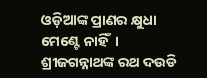ଓଡ଼ିଆଙ୍କ ପ୍ରାଣର କ୍ଷୁଧା ମେଣ୍ଟେ ନାହିଁ  । ଶ୍ରୀଜଗନ୍ନାଥଙ୍କ ରଥ ଦଉଡି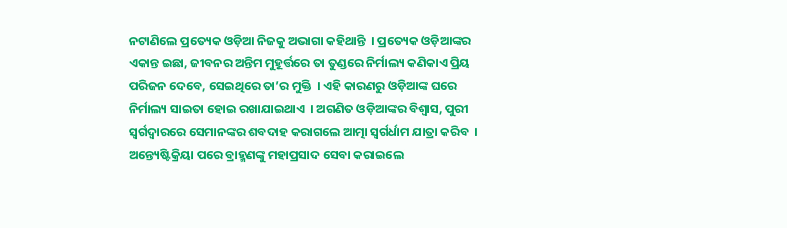ନଟାଣିଲେ ପ୍ରତ୍ୟେକ ଓଡ଼ିଆ ନିଜକୁ ଅଭାଗା କହିଥାନ୍ତି  । ପ୍ରତ୍ୟେକ ଓଡ଼ିଆଙ୍କର ଏକାନ୍ତ ଇଛା, ଜୀବନର ଅନ୍ତିମ ମୁହୂର୍ତ୍ତରେ ତା ତୁଣ୍ଡରେ ନିର୍ମାଲ୍ୟ କଣିକାଏ ପ୍ରିୟ ପରିଜନ ଦେବେ, ସେଇଥିରେ ତା’ର ମୁକ୍ତି  । ଏହି କାରଣରୁ ଓଡ଼ିଆଙ୍କ ଘରେ ନିର୍ମାଲ୍ୟ ସାଇତା ହୋଇ ରଖାଯାଇଥାଏ  । ଅଗଣିତ ଓଡ଼ିଆଙ୍କର ବିଶ୍ୱାସ, ପୁରୀ ସ୍ୱର୍ଗଦ୍ୱାରରେ ସେମାନଙ୍କର ଶବଦାହ କରାଗଲେ ଆତ୍ମା ସ୍ୱର୍ଗର୍ଧାମ ଯାତ୍ରା କରିବ  । ଅନ୍ତ୍ୟେଷ୍ଟିକ୍ରିୟା ପରେ ବ୍ରାହ୍ମଣଙ୍କୁ ମହାପ୍ରସାଦ ସେବା କରାଇଲେ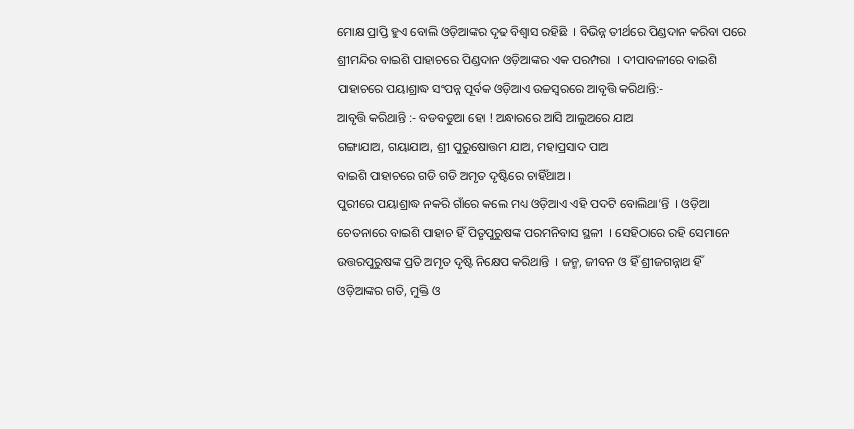ମୋକ୍ଷ ପ୍ରାପ୍ତି ହୁଏ ବୋଲି ଓଡ଼ିଆଙ୍କର ଦୃଢ ବିଶ୍ୱାସ ରହିଛି  । ବିଭିନ୍ନ ତୀର୍ଥରେ ପିଣ୍ଡଦାନ କରିବା ପରେ ଶ୍ରୀମନ୍ଦିର ବାଇଶି ପାହାଚରେ ପିଣ୍ଡଦାନ ଓଡ଼ିଆଙ୍କର ଏକ ପରମ୍ପରା  । ଦୀପାବଳୀରେ ବାଇଶି ପାହାଚରେ ପୟାଶ୍ରାଦ୍ଧ ସଂପନ୍ନ ପୂର୍ବକ ଓଡ଼ିଆଏ ଉଚ୍ଚସ୍ୱରରେ ଆବୃତ୍ତି କରିଥାନ୍ତି:-
ଆବୃତ୍ତି କରିଥାନ୍ତି :- ବଡବଡୁଆ ହୋ ! ଅନ୍ଧାରରେ ଆସି ଆଲୁଅରେ ଯାଅ
ଗଙ୍ଗାଯାଅ, ଗୟାଯାଅ, ଶ୍ରୀ ପୁରୁଷୋତ୍ତମ ଯାଅ, ମହାପ୍ରସାଦ ପାଅ
ବାଇଶି ପାହାଚରେ ଗଡି ଗଡି ଅମୃତ ଦୃଷ୍ଟିରେ ଚାହିଁଥାଅ ।
ପୁରୀରେ ପୟାଶ୍ରାଦ୍ଧ ନକରି ଗାଁରେ କଲେ ମଧ୍ୟ ଓଡ଼ିଆଏ ଏହି ପଦଟି ବୋଲିଥା’ନ୍ତି  । ଓଡ଼ିଆ ଚେତନାରେ ବାଇଶି ପାହାଚ ହିଁ ପିତୃପୁରୁଷଙ୍କ ପରମନିବାସ ସ୍ଥଳୀ  । ସେହିଠାରେ ରହି ସେମାନେ ଉତ୍ତରପୁରୁଷଙ୍କ ପ୍ରତି ଅମୃତ ଦୃଷ୍ଟି ନିକ୍ଷେପ କରିଥାନ୍ତି  । ଜନ୍ମ, ଜୀବନ ଓ ହିଁ ଶ୍ରୀଜଗନ୍ନାଥ ହିଁ ଓଡ଼ିଆଙ୍କର ଗତି, ମୁକ୍ତି ଓ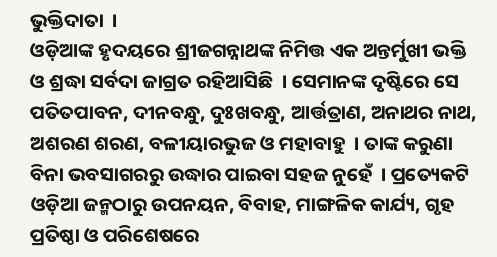ଭୁକ୍ତିଦାତା  ।
ଓଡ଼ିଆଙ୍କ ହୃଦୟରେ ଶ୍ରୀଜଗନ୍ନାଥଙ୍କ ନିମିତ୍ତ ଏକ ଅନ୍ତର୍ମୁଖୀ ଭକ୍ତି ଓ ଶ୍ରଦ୍ଧା ସର୍ବଦା ଜାଗ୍ରତ ରହିଆସିଛି  । ସେମାନଙ୍କ ଦୃଷ୍ଟିରେ ସେ ପତିତପାବନ, ଦୀନବନ୍ଧୁ, ଦୁଃଖବନ୍ଧୁ, ଆର୍ତ୍ତତ୍ରାଣ, ଅନାଥର ନାଥ, ଅଶରଣ ଶରଣ, ବଳୀୟାରଭୁଜ ଓ ମହାବାହୁ  । ତାଙ୍କ କରୁଣା ବିନା ଭବସାଗରରୁ ଉଦ୍ଧାର ପାଇବା ସହଜ ନୁହେଁ  । ପ୍ରତ୍ୟେକଟି ଓଡ଼ିଆ ଜନ୍ମଠାରୁ ଉପନୟନ, ବିବାହ, ମାଙ୍ଗଳିକ କାର୍ଯ୍ୟ, ଗୃହ ପ୍ରତିଷ୍ଠା ଓ ପରିଶେଷରେ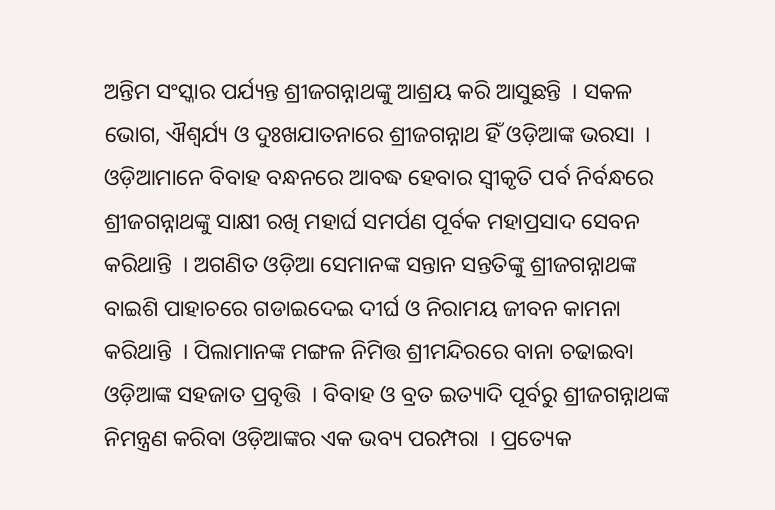ଅନ୍ତିମ ସଂସ୍କାର ପର୍ଯ୍ୟନ୍ତ ଶ୍ରୀଜଗନ୍ନାଥଙ୍କୁ ଆଶ୍ରୟ କରି ଆସୁଛନ୍ତି  । ସକଳ ଭୋଗ, ଐଶ୍ୱର୍ଯ୍ୟ ଓ ଦୁଃଖଯାତନାରେ ଶ୍ରୀଜଗନ୍ନାଥ ହିଁ ଓଡ଼ିଆଙ୍କ ଭରସା  । ଓଡ଼ିଆମାନେ ବିବାହ ବନ୍ଧନରେ ଆବଦ୍ଧ ହେବାର ସ୍ୱୀକୃତି ପର୍ବ ନିର୍ବନ୍ଧରେ ଶ୍ରୀଜଗନ୍ନାଥଙ୍କୁ ସାକ୍ଷୀ ରଖି ମହାର୍ଘ ସମର୍ପଣ ପୂର୍ବକ ମହାପ୍ରସାଦ ସେବନ କରିଥାନ୍ତି  । ଅଗଣିତ ଓଡ଼ିଆ ସେମାନଙ୍କ ସନ୍ତାନ ସନ୍ତତିଙ୍କୁ ଶ୍ରୀଜଗନ୍ନାଥଙ୍କ ବାଇଶି ପାହାଚରେ ଗଡାଇଦେଇ ଦୀର୍ଘ ଓ ନିରାମୟ ଜୀବନ କାମନା କରିଥାନ୍ତି  । ପିଲାମାନଙ୍କ ମଙ୍ଗଳ ନିମିତ୍ତ ଶ୍ରୀମନ୍ଦିରରେ ବାନା ଚଢାଇବା ଓଡ଼ିଆଙ୍କ ସହଜାତ ପ୍ରବୃତ୍ତି  । ବିବାହ ଓ ବ୍ରତ ଇତ୍ୟାଦି ପୂର୍ବରୁ ଶ୍ରୀଜଗନ୍ନାଥଙ୍କ ନିମନ୍ତ୍ରଣ କରିବା ଓଡ଼ିଆଙ୍କର ଏକ ଭବ୍ୟ ପରମ୍ପରା  । ପ୍ରତ୍ୟେକ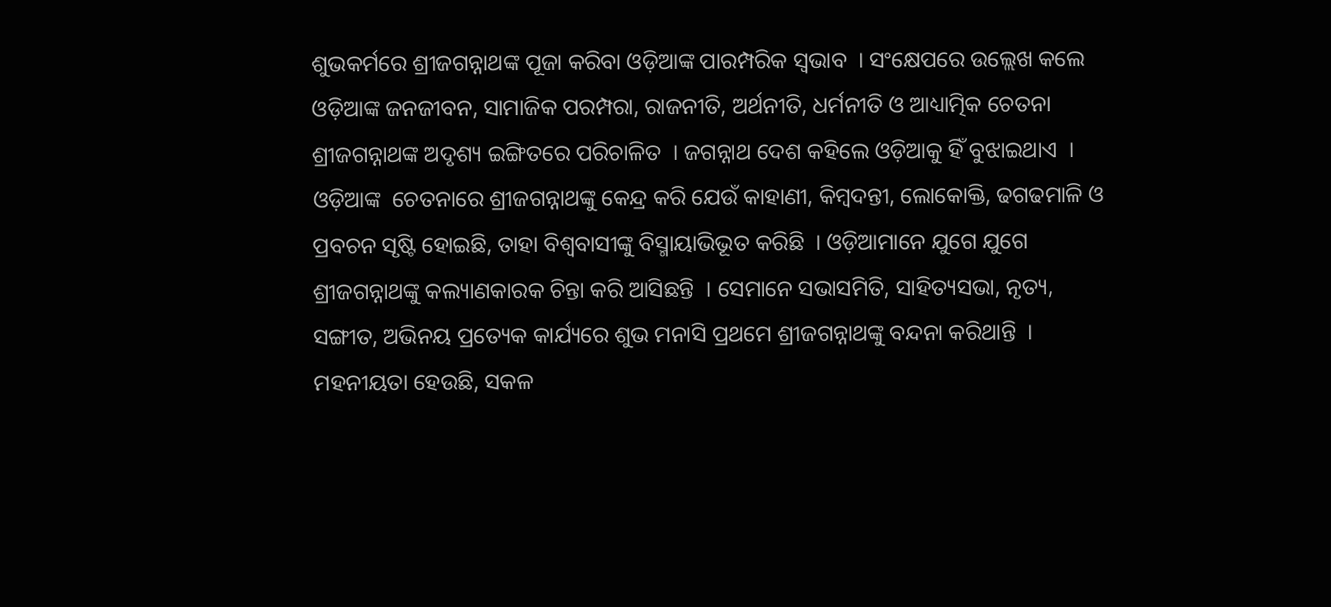ଶୁଭକର୍ମରେ ଶ୍ରୀଜଗନ୍ନାଥଙ୍କ ପୂଜା କରିବା ଓଡ଼ିଆଙ୍କ ପାରମ୍ପରିକ ସ୍ୱଭାବ  । ସଂକ୍ଷେପରେ ଉଲ୍ଲେଖ କଲେ ଓଡ଼ିଆଙ୍କ ଜନଜୀବନ, ସାମାଜିକ ପରମ୍ପରା, ରାଜନୀତି, ଅର୍ଥନୀତି, ଧର୍ମନୀତି ଓ ଆଧ୍ୟାତ୍ମିକ ଚେତନା ଶ୍ରୀଜଗନ୍ନାଥଙ୍କ ଅଦୃଶ୍ୟ ଇଙ୍ଗିତରେ ପରିଚାଳିତ  । ଜଗନ୍ନାଥ ଦେଶ କହିଲେ ଓଡ଼ିଆକୁ ହିଁ ବୁଝାଇଥାଏ  । ଓଡ଼ିଆଙ୍କ  ଚେତନାରେ ଶ୍ରୀଜଗନ୍ନାଥଙ୍କୁ କେନ୍ଦ୍ର କରି ଯେଉଁ କାହାଣୀ, କିମ୍ବଦନ୍ତୀ, ଲୋକୋକ୍ତି, ଢଗଢମାଳି ଓ ପ୍ରବଚନ ସୃଷ୍ଟି ହୋଇଛି, ତାହା ବିଶ୍ୱବାସୀଙ୍କୁ ବିସ୍ମାୟାଭିଭୂତ କରିଛି  । ଓଡ଼ିଆମାନେ ଯୁଗେ ଯୁଗେ ଶ୍ରୀଜଗନ୍ନାଥଙ୍କୁ କଲ୍ୟାଣକାରକ ଚିନ୍ତା କରି ଆସିଛନ୍ତି  । ସେମାନେ ସଭାସମିତି, ସାହିତ୍ୟସଭା, ନୃତ୍ୟ, ସଙ୍ଗୀତ, ଅଭିନୟ ପ୍ରତ୍ୟେକ କାର୍ଯ୍ୟରେ ଶୁଭ ମନାସି ପ୍ରଥମେ ଶ୍ରୀଜଗନ୍ନାଥଙ୍କୁ ବନ୍ଦନା କରିଥାନ୍ତି  । ମହନୀୟତା ହେଉଛି, ସକଳ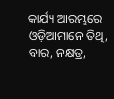କାର୍ଯ୍ୟ ଆରମ୍ଭରେ ଓଡ଼ିଆମାନେ ତିଥି, ବାର, ନକ୍ଷତ୍ର,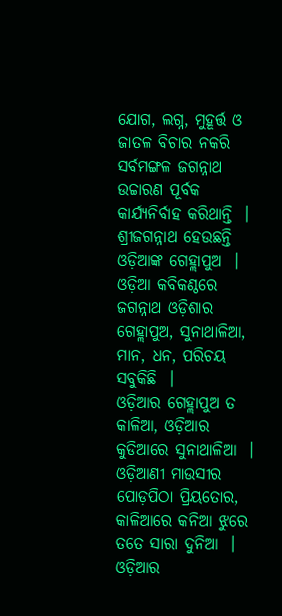ଯୋଗ, ଲଗ୍ନ, ମୁହୂର୍ତ୍ତ ଓ ଜାତଳ ବିଚାର ନକରି ସର୍ବମଙ୍ଗଳ ଜଗନ୍ନାଥ ଉଚ୍ଚାରଣ ପୂର୍ବକ କାର୍ଯ୍ୟନିର୍ବାହ କରିଥାନ୍ତି  ।
ଶ୍ରୀଜଗନ୍ନାଥ ହେଉଛନ୍ତି ଓଡ଼ିଆଙ୍କ ଗେହ୍ଲାପୁଅ  । ଓଡ଼ିଆ କବିକଣ୍ଠରେ ଜଗନ୍ନାଥ ଓଡ଼ିଶାର ଗେହ୍ଲାପୁଅ, ସୁନାଥାଳିଆ, ମାନ, ଧନ, ପରିଚୟ ସବୁକିଛି  ।
ଓଡ଼ିଆର ଗେହ୍ଲାପୁଅ ତ କାଳିଆ, ଓଡ଼ିଆର କୁଡିଆରେ ସୁନାଥାଳିଆ  ।
ଓଡ଼ିଆଣୀ ମାଉସୀର ପୋଡ଼ପିଠା ପ୍ରିୟତୋର, କାଳିଆରେ କନିଆ ଝୁରେ ତତେ ସାରା ଦୁନିଆ  ।
ଓଡ଼ିଆର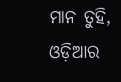ମାନ ତୁହି, ଓଡ଼ିଆର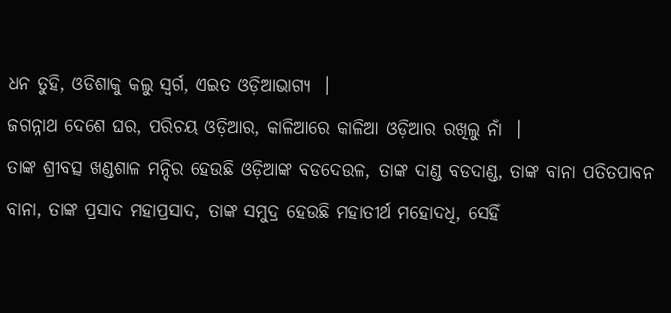ଧନ ତୁହି, ଓଡିଶାକୁ କଲୁ ସ୍ୱର୍ଗ, ଏଇତ ଓଡ଼ିଆଭାଗ୍ୟ  ।
ଜଗନ୍ନାଥ ଦେଶେ ଘର, ପରିଚୟ ଓଡ଼ିଆର, କାଳିଆରେ କାଳିଆ ଓଡ଼ିଆର ରଖିଲୁ ନାଁ  ।
ତାଙ୍କ ଶ୍ରୀବତ୍ସ ଖଣ୍ଡଶାଳ ମନ୍ଦିର ହେଉଛି ଓଡ଼ିଆଙ୍କ ବଡଦେଉଳ, ତାଙ୍କ ଦାଣ୍ଡ ବଡଦାଣ୍ଡ, ତାଙ୍କ ବାନା ପତିତପାବନ ବାନା, ତାଙ୍କ ପ୍ରସାଦ ମହାପ୍ରସାଦ, ତାଙ୍କ ସମୁଦ୍ର ହେଉଛି ମହାତୀର୍ଥ ମହୋଦଧି, ସେହିଁ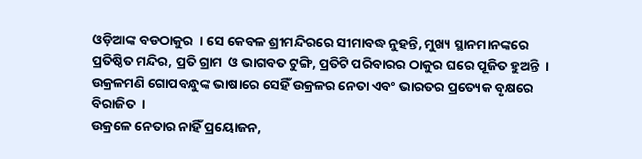ଓଡ଼ିଆଙ୍କ ବଡଠାକୁର  । ସେ କେବଳ ଶ୍ରୀମନ୍ଦିରରେ ସୀମାବଦ୍ଧ ନୁହନ୍ତି, ମୁଖ୍ୟ ସ୍ଥାନମାନଙ୍କରେ ପ୍ରତିଷ୍ଠିତ ମନ୍ଦିର, ପ୍ରତି ଗ୍ରାମ  ଓ ଭାଗବତ ଟୁଙ୍ଗି, ପ୍ରତିଟି ପରିବାରର ଠାକୁର ଘରେ ପୂଜିତ ହୁଅନ୍ତି  । ଉକ୍ରଳମଣି ଗୋପବନ୍ଧୁଙ୍କ ଭାଷାରେ ସେହିଁ ଉକ୍ରଳର ନେତା ଏବଂ ଭାରତର ପ୍ରତ୍ୟେକ ବୃକ୍ଷରେ ବିରାଜିତ  ।
ଉକ୍ରଳେ ନେତାର ନାହିଁ ପ୍ରୟୋଜନ,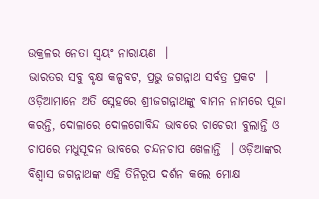ଉକ୍ରଳର ନେତା ସ୍ୱୟଂ ନାରାୟଣ  ।
ଭାରତର ସବୁ ବୃକ୍ଷ କଳ୍ପବଟ, ପ୍ରଭୁ ଜଗନ୍ନାଥ ସର୍ବତ୍ର ପ୍ରକଟ  ।
ଓଡ଼ିଆମାନେ ଅତି ସ୍ନେହରେ ଶ୍ରୀଜଗନ୍ନାଥଙ୍କୁ ବାମନ ନାମରେ ପୂଜା କରନ୍ତି, ଦୋଳାରେ ଦୋଳଗୋବିନ୍ଦ ଭାବରେ ଚାଚେରୀ ବୁଲାନ୍ତି ଓ ଚାପରେ ମଧୁସୂଦନ ଭାବରେ ଚନ୍ଦନଚାପ ଖେଳାନ୍ତି  । ଓଡ଼ିଆଙ୍କର ବିଶ୍ୱାସ ଜଗନ୍ନାଥଙ୍କ ଏହି ତିନିରୂପ ଦର୍ଶନ କଲେ ମୋକ୍ଷ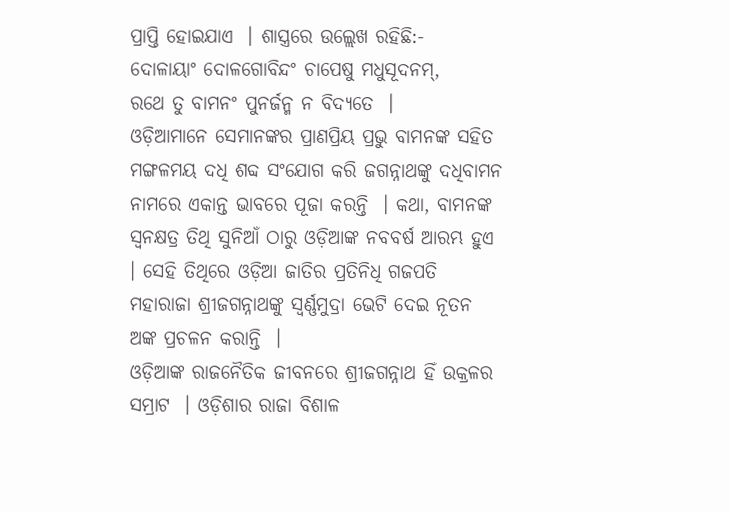ପ୍ରାପ୍ତି ହୋଇଯାଏ  । ଶାସ୍ତ୍ରରେ ଉଲ୍ଲେଖ ରହିଛି:-
ଦୋଳାୟାଂ ଦୋଳଗୋବିନ୍ଦଂ ଚାପେଷୁ ମଧୁସୂଦନମ୍,
ରଥେ ତୁ ବାମନଂ ପୁନର୍ଜନ୍ମ ନ ବିଦ୍ୟତେ  ।
ଓଡ଼ିଆମାନେ ସେମାନଙ୍କର ପ୍ରାଣପ୍ରିୟ ପ୍ରଭୁ ବାମନଙ୍କ ସହିତ ମଙ୍ଗଳମୟ ଦଧି ଶବ୍ଦ ସଂଯୋଗ କରି ଜଗନ୍ନାଥଙ୍କୁ ଦଧିବାମନ ନାମରେ ଏକାନ୍ତ ଭାବରେ ପୂଜା କରନ୍ତି  । କଥା, ବାମନଙ୍କ ସ୍ୱନକ୍ଷତ୍ର ତିଥି ସୁନିଆଁ ଠାରୁ ଓଡ଼ିଆଙ୍କ ନବବର୍ଷ ଆରମ୍ଭ ହୁଏ  । ସେହି ତିଥିରେ ଓଡ଼ିଆ ଜାତିର ପ୍ରତିନିଧି ଗଜପତି ମହାରାଜା ଶ୍ରୀଜଗନ୍ନାଥଙ୍କୁ ସ୍ୱର୍ଣ୍ଣମୁଦ୍ରା ଭେଟି ଦେଇ ନୂତନ ଅଙ୍କ ପ୍ରଚଳନ କରାନ୍ତି  ।
ଓଡ଼ିଆଙ୍କ ରାଜନୈତିକ ଜୀବନରେ ଶ୍ରୀଜଗନ୍ନାଥ ହିଁ ଉକ୍ରଳର ସମ୍ରାଟ  । ଓଡ଼ିଶାର ରାଜା ବିଶାଳ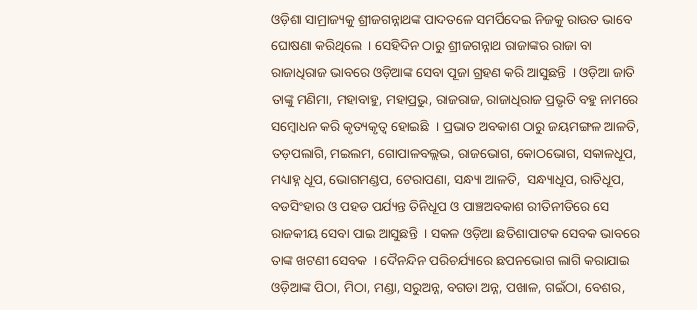ଓଡ଼ିଶା ସାମ୍ରାଜ୍ୟକୁ ଶ୍ରୀଜଗନ୍ନାଥଙ୍କ ପାଦତଳେ ସମର୍ପିଦେଇ ନିଜକୁ ରାଉତ ଭାବେ ଘୋଷଣା କରିଥିଲେ  । ସେହିଦିନ ଠାରୁ ଶ୍ରୀଜଗନ୍ନାଥ ରାଜାଙ୍କର ରାଜା ବା ରାଜାଧିରାଜ ଭାବରେ ଓଡ଼ିଆଙ୍କ ସେବା ପୂଜା ଗ୍ରହଣ କରି ଆସୁଛନ୍ତି  । ଓଡ଼ିଆ ଜାତି ତାଙ୍କୁ ମଣିମା, ମହାବାହୁ, ମହାପ୍ରଭୁ, ରାଜରାଜ, ରାଜାଧିରାଜ ପ୍ରଭୃତି ବହୁ ନାମରେ ସମ୍ବୋଧନ କରି କୃତ୍ୟକୃତ୍ୱ ହୋଇଛି  । ପ୍ରଭାତ ଅବକାଶ ଠାରୁ ଜୟମଙ୍ଗଳ ଆଳତି, ତଡ଼ପଲାଗି, ମଇଲମ, ଗୋପାଳବଲ୍ଲଭ, ରାଜଭୋଗ, କୋଠଭୋଗ, ସକାଳଧୂପ, ମଧ୍ୟାହ୍ନ ଧୂପ, ଭୋଗମଣ୍ଡପ, ଟେରାପଣା, ସନ୍ଧ୍ୟା ଆଳତି,  ସନ୍ଧ୍ୟାଧୂପ, ରାତିଧୂପ, ବଡସିଂହାର ଓ ପହଡ ପର୍ଯ୍ୟନ୍ତ ତିନିଧୂପ ଓ ପାଞ୍ଚଅବକାଶ ରୀତିନୀତିରେ ସେ ରାଜକୀୟ ସେବା ପାଇ ଆସୁଛନ୍ତି  । ସକଳ ଓଡ଼ିଆ ଛତିଶାପାଟକ ସେବକ ଭାବରେ ତାଙ୍କ ଖଟଣୀ ସେବକ  । ଦୈନନ୍ଦିନ ପରିଚର୍ଯ୍ୟାରେ ଛପନଭୋଗ ଲାଗି କରାଯାଇ ଓଡ଼ିଆଙ୍କ ପିଠା, ମିଠା, ମଣ୍ଡା, ସରୁଅନ୍ନ, ବଗଡା ଅନ୍ନ, ପଖାଳ, ଗଇଁଠା, ବେଶର,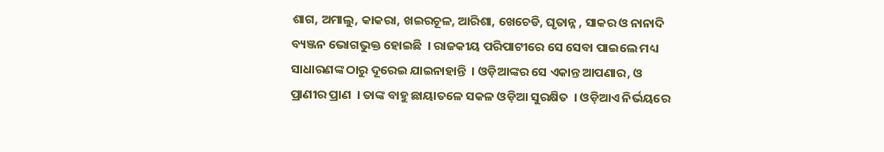ଶାଗ, ଅମାଲୁ, କାକରା, ଖଇରଚୂଳ, ଆରିଶା, ଖେଚେଡି, ଘୃତାନ୍ନ , ସାକର ଓ ନାନାଦି ବ୍ୟଞ୍ଜନ ଭୋଗଭୁକ୍ତ ହୋଇଛି  । ରାଜକୀୟ ପରିପାଟୀରେ ସେ ସେବା ପାଇଲେ ମଧ୍ୟ ସାଧାରଣଙ୍କ ଠାରୁ ଦୂରେଇ ଯାଇନାହାନ୍ତି  । ଓଡ଼ିଆଙ୍କର ସେ ଏକାନ୍ତ ଆପଣାର, ଓ ପ୍ରାଣୀର ପ୍ରାଣ  । ତାଙ୍କ ବାହୁ ଛାୟାତଳେ ସକଳ ଓଡ଼ିଆ ସୁରକ୍ଷିତ  । ଓଡ଼ିଆଏ ନିର୍ଭୟରେ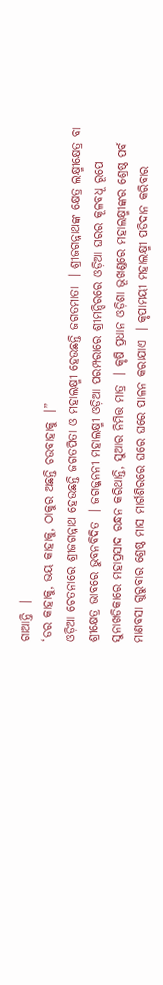ଗାଆନ୍ତି  ।
‘ଡର କାହାକୁ, ଭୟ କାହାକୁ, ଠାକୁର ଅଛନ୍ତି ଚଉବାହାକୁ  ।”
ଓଡ଼ିଆ ଚେତନାରେ ଶ୍ରୀଜଗନ୍ନାଥ ହେଉଛନ୍ତି ଜଗତପିତା ଓ ମହାଲକ୍ଷ୍ମୀ ହେଉଛନ୍ତି ଜଗତମାତା  । ଶ୍ରୀଜଗନ୍ନାଥଙ୍କ କ୍ଷେତ୍ର ଲକ୍ଷ୍ମୀକ୍ଷେତ୍ର ବା ଶ୍ରୀକ୍ଷେତ୍ର ଭାବରେ ଭୁବନବିଦିତ  । ଜଗଜ୍ଜନନୀ ମହାଲକ୍ଷ୍ମୀ ଓଡ଼ିଆ ପରମ୍ପରାରେ ଶ୍ରୀମନ୍ଦିରରେ ଓଡ଼ିଆ ଘରର କୂଳବଧୂ ରୂପେ ସୁନାଖଡିକାରେ ମହାପ୍ରସାଦ ରନ୍ଧନ କରିଥାନ୍ତି, ସୁଆର ନିମିତ୍ତ ମାତ୍ର  । କୃଷି ପ୍ରଧାନ ଓଡ଼ିଶା ଭୂଖଣ୍ଡରେ ମହାଲକ୍ଷ୍ମୀଙ୍କର ଶ୍ରେଷ୍ଠ ପର୍ବ ମାଣବସା ଗୁରୁବାର ଶ୍ରେଷ୍ଠ ମାସ ମାର୍ଗଶିରରେ ଘରେ ଘରେ ପାଳନ କରାଯାଏ  । କୃପାମୟୀ ମହାଲକ୍ଷ୍ମୀ ପଡିଦାନ କରିବାର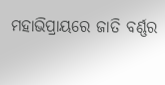ମହାଭିପ୍ରାୟରେ ଜାତି ବର୍ଣ୍ଣର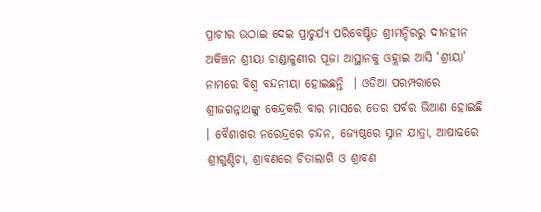ପ୍ରାଚୀର ଉଠାଇ ଦେଇ ପ୍ରାଚୁର୍ଯ୍ୟ ପରିବେଷ୍ଟିତ ଶ୍ରୀମନ୍ଦିରରୁ ଦୀନହୀନ ଅକିଞ୍ଚନ ଶ୍ରୀୟା ଚାଣ୍ଡାଳୁଣୀର ପୂଜା ଆସ୍ଥାନକୁ ଓହ୍ଲାଇ ଆସି ‘ଶ୍ରୀୟା’ ନାମରେ ବିଶ୍ୱ ବନ୍ଦନୀୟା ହୋଇଛନ୍ତି  । ଓଡିଆ ପରମ୍ପରାରେ ଶ୍ରୀଜଗନ୍ନାଥଙ୍କୁ କେନ୍ଦ୍ରକରି ବାର ମାସରେ ତେର ପର୍ବର ଭିଆଣ ହୋଇଛି  । ବୈଶାଖର ନରେନ୍ଦ୍ରରେ ଚନ୍ଦନ, ଜ୍ୟେଷ୍ଠରେ ସ୍ନାନ ଯାତ୍ରା, ଆଷାଢରେ ଶ୍ରୀଗୁଣ୍ଡିଚା, ଶ୍ରାବଣରେ ଚିତାଲାଗି ଓ ଶ୍ରାବଣ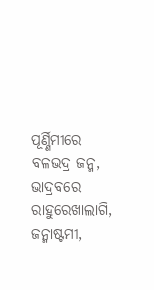ପୂର୍ଣ୍ଣିମୀରେ ବଳଭଦ୍ର ଜନ୍ମ, ଭାଦ୍ରବରେ ରାହୁରେଖାଲାଗି, ଜନ୍ମାଷ୍ଟମୀ,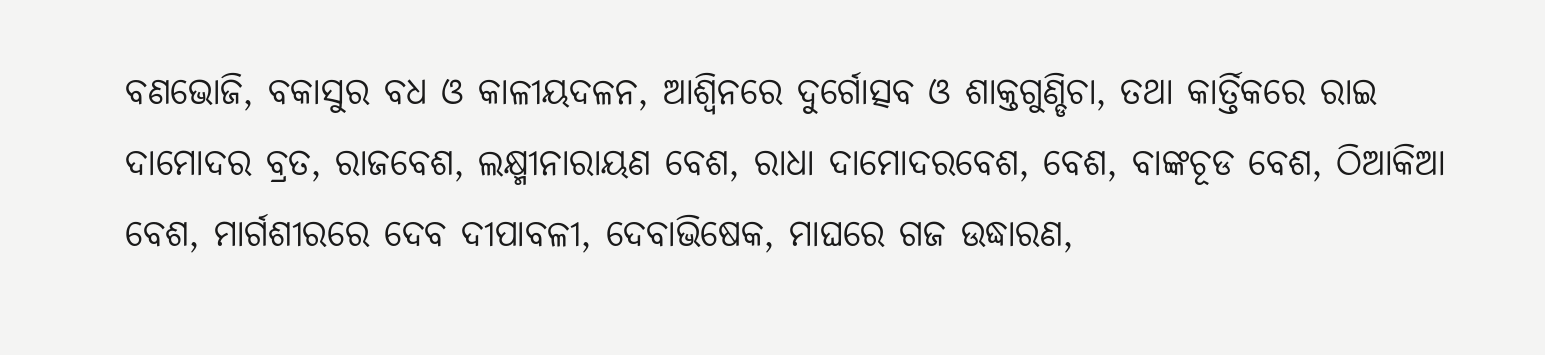ବଣଭୋଜି, ବକାସୁର ବଧ ଓ କାଳୀୟଦଳନ, ଆଶ୍ୱିନରେ ଦୁର୍ଗୋତ୍ସବ ଓ ଶାକ୍ତଗୁଣ୍ଡିଚା, ତଥା କାର୍ତ୍ତିକରେ ରାଇ ଦାମୋଦର ବ୍ରତ, ରାଜବେଶ, ଲକ୍ଷ୍ମୀନାରାୟଣ ବେଶ, ରାଧା ଦାମୋଦରବେଶ, ବେଶ, ବାଙ୍କଚୂଡ ବେଶ, ଠିଆକିଆ ବେଶ, ମାର୍ଗଶୀରରେ ଦେବ ଦୀପାବଳୀ, ଦେବାଭିଷେକ, ମାଘରେ ଗଜ ଉଦ୍ଧାରଣ,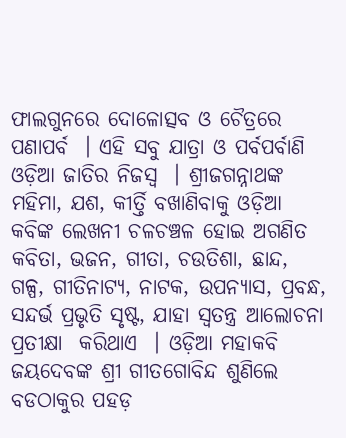ଫାଲଗୁନରେ ଦୋଳୋତ୍ସବ ଓ ଚୈତ୍ରରେ ପଣାପର୍ବ  । ଏହି ସବୁ ଯାତ୍ରା ଓ ପର୍ବପର୍ବାଣି ଓଡ଼ିଆ ଜାତିର ନିଜସ୍ୱ  । ଶ୍ରୀଜଗନ୍ନାଥଙ୍କ ମହିମା, ଯଶ, କୀର୍ତ୍ତି ବଖାଣିବାକୁ ଓଡ଼ିଆ କବିଙ୍କ ଲେଖନୀ ଚଳଚଞ୍ଚଳ ହୋଇ ଅଗଣିତ କବିତା, ଭଜନ, ଗୀତା, ଚଉତିଶା, ଛାନ୍ଦ, ଗଳ୍ପ, ଗୀତିନାଟ୍ୟ, ନାଟକ, ଉପନ୍ୟାସ, ପ୍ରବନ୍ଧ, ସନ୍ଦର୍ଭ ପ୍ରଭୃତି ସୃଷ୍ଟ, ଯାହା ସ୍ୱତନ୍ତ୍ର ଆଲୋଚନା ପ୍ରତୀକ୍ଷା  କରିଥାଏ  । ଓଡ଼ିଆ ମହାକବି ଜୟଦେବଙ୍କ ଶ୍ରୀ ଗୀତଗୋବିନ୍ଦ ଶୁଣିଲେ ବଡଠାକୁର ପହଡ଼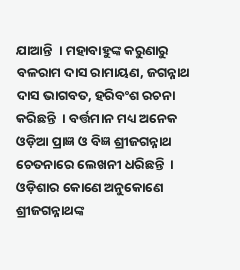ଯାଆନ୍ତି  । ମହାବାହୁଙ୍କ କରୁଣାରୁ ବଳରାମ ଦାସ ରାମାୟଣ, ଜଗନ୍ନାଥ ଦାସ ଭାଗବତ, ହରିବଂଶ ରଚନା କରିଛନ୍ତି  । ବର୍ତ୍ତମାନ ମଧ୍ୟ ଅନେକ ଓଡ଼ିଆ ପ୍ରାଜ୍ଞ ଓ ବିଜ୍ଞ ଶ୍ରୀଜଗନ୍ନାଥ ଚେତନାରେ ଲେଖନୀ ଧରିଛନ୍ତି  । ଓଡ଼ିଶାର କୋଣେ ଅନୁକୋଣେ ଶ୍ରୀଜଗନ୍ନାଥଙ୍କ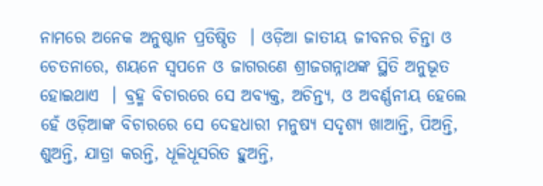ନାମରେ ଅନେକ ଅନୁଷ୍ଠାନ ପ୍ରତିଷ୍ଠିତ  । ଓଡ଼ିଆ ଜାତୀୟ ଜୀବନର ଚିନ୍ତା ଓ ଚେତନାରେ, ଶୟନେ ସ୍ୱପନେ ଓ ଜାଗରଣେ ଶ୍ରୀଜଗନ୍ନାଥଙ୍କ ସ୍ଥିତି ଅନୁଭୂତ ହୋଇଥାଏ  । ବ୍ରହ୍ମ ବିଚାରରେ ସେ ଅବ୍ୟକ୍ତ, ଅଚିନ୍ତ୍ୟ, ଓ ଅବର୍ଣ୍ଣନୀୟ ହେଲେ ହେଁ ଓଡ଼ିଆଙ୍କ ବିଚାରରେ ସେ ଦେହଧାରୀ ମନୁଷ୍ୟ ସଦୃଶ୍ୟ ଖାଆନ୍ତି, ପିଅନ୍ତି, ଶୁଅନ୍ତି, ଯାତ୍ରା କରନ୍ତି, ଧୂଳିଧୂସରିତ ହୁଅନ୍ତି,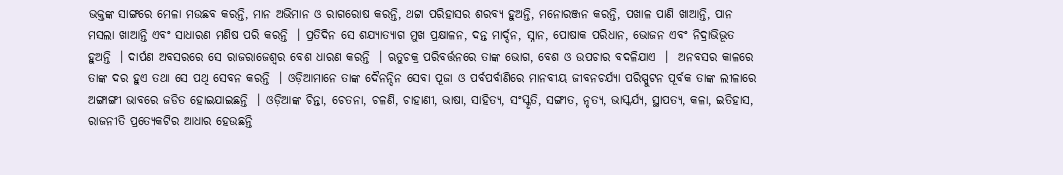ଭକ୍ତଙ୍କ ସାଙ୍ଗରେ ମେଳା ମଉଛବ କରନ୍ତି, ମାନ ଅଭିମାନ ଓ ରାଗରୋଷ କରନ୍ତି, ଥଟ୍ଟା ପରିହାସର ଶରବ୍ୟ ହୁଅନ୍ତି, ମନୋରଞ୍ଜନ କରନ୍ତି, ପଖାଳ ପାଣି ଖାଆନ୍ତି, ପାନ ମସଲା ଖାଆନ୍ତି ଏବଂ ସାଧାରଣ ମଣିଷ ପରି କରନ୍ତି  । ପ୍ରତିଦିନ ସେ ଶଯ୍ୟାତ୍ୟାଗ ମୁଖ ପ୍ରକ୍ଷାଳନ, ଦନ୍ତ ମାର୍ଦ୍ଦନ, ସ୍ନାନ, ପୋଷାକ ପରିଧାନ, ଭୋଜନ ଏବଂ ନିଦ୍ରାଭିଭୂତ ହୁଅନ୍ତି  । ଦାର୍ପଣ ଅବସରରେ ସେ ରାଜରାଜେଶ୍ୱର ବେଶ ଧାରଣ କରନ୍ତି  । ଋତୁଚକ୍ର ପରିବର୍ତ୍ତନରେ ତାଙ୍କ ଭୋଗ, ବେଶ ଓ ଉପଚାର ବଦଳିଯାଏ  ।  ଅନବସର କାଳରେ ତାଙ୍କ ଦର ହୁଏ ତଥା ସେ ପଥି ସେବନ କରନ୍ତି  । ଓଡ଼ିଆମାନେ ତାଙ୍କ ଦୈନନ୍ଦିନ ସେବା ପୂଜା ଓ ପର୍ବପର୍ବାଣିରେ ମାନବୀୟ ଜୀବନଚର୍ଯ୍ୟା ପରିସ୍ପୁଟନ ପୂର୍ବକ ତାଙ୍କ ଲୀଳାରେ ଅଙ୍ଗାଙ୍ଗୀ ଭାବରେ ଜଡିତ ହୋଇଯାଇଛନ୍ତି  । ଓଡ଼ିଆଙ୍କ ଚିନ୍ତା, ଚେତନା, ଚଳଣି, ଚାହାଣୀ, ଭାଷା, ସାହିତ୍ୟ, ସଂସ୍କୃତି, ସଙ୍ଗୀତ, ନୃତ୍ୟ, ଭାସ୍କର୍ଯ୍ୟ, ସ୍ଥାପତ୍ୟ, କଳା, ଇତିହାସ, ରାଜନୀତି ପ୍ରତ୍ୟେକଟିର ଆଧାର ହେଉଛନ୍ତି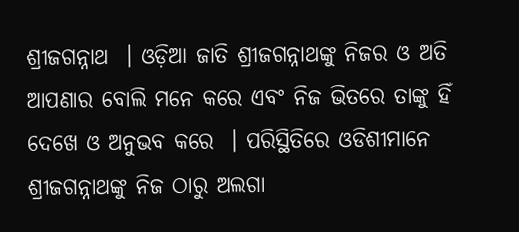ଶ୍ରୀଜଗନ୍ନାଥ  । ଓଡ଼ିଆ ଜାତି ଶ୍ରୀଜଗନ୍ନାଥଙ୍କୁ ନିଜର ଓ ଅତି ଆପଣାର ବୋଲି ମନେ କରେ ଏବଂ ନିଜ ଭିତରେ ତାଙ୍କୁ ହିଁ ଦେଖେ ଓ ଅନୁଭବ କରେ  । ପରିସ୍ଥିତିରେ ଓଡିଶୀମାନେ ଶ୍ରୀଜଗନ୍ନାଥଙ୍କୁ ନିଜ ଠାରୁ ଅଲଗା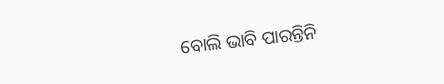ବୋଲି ଭାବି ପାରନ୍ତିନି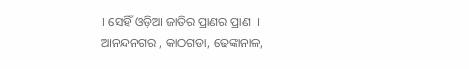। ସେହିଁ ଓଡ଼ିଆ ଜାତିର ପ୍ରାଣର ପ୍ରାଣ  ।
ଆନନ୍ଦନଗର , କାଠଗଡା, ଢେଙ୍କାନାଳ,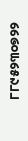୮୮୯୫୨୩୦୭୨୨